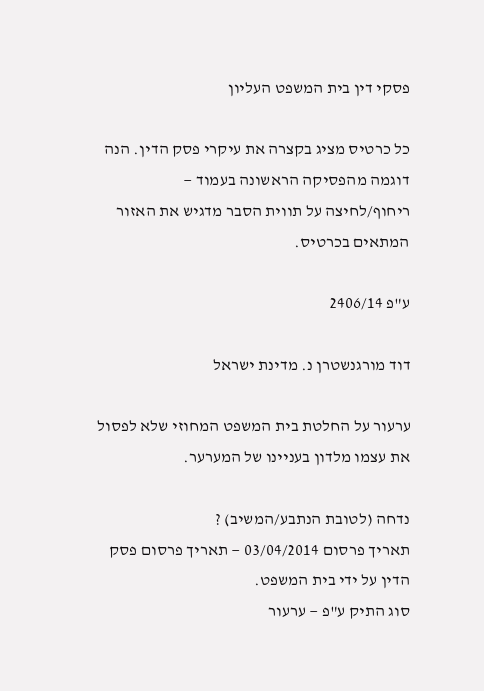פסקי דין בית המשפט העליון

כל כרטיס מציג בקצרה את עיקרי פסק הדין. הנה דוגמה מהפסיקה הראשונה בעמוד — ריחוף/לחיצה על תווית הסבר מדגיש את האזור המתאים בכרטיס.

ע"פ 2406/14

דוד מורגנשטרן נ. מדינת ישראל

ערעור על החלטת בית המשפט המחוזי שלא לפסול את עצמו מלדון בעניינו של המערער.

נדחה (לטובת הנתבע/המשיב) ?
תאריך פרסום 03/04/2014 — תאריך פרסום פסק הדין על ידי בית המשפט.
סוג התיק ע"פ — ערעור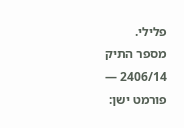פלילי.
מספר התיק 2406/14 — פורמט ישן: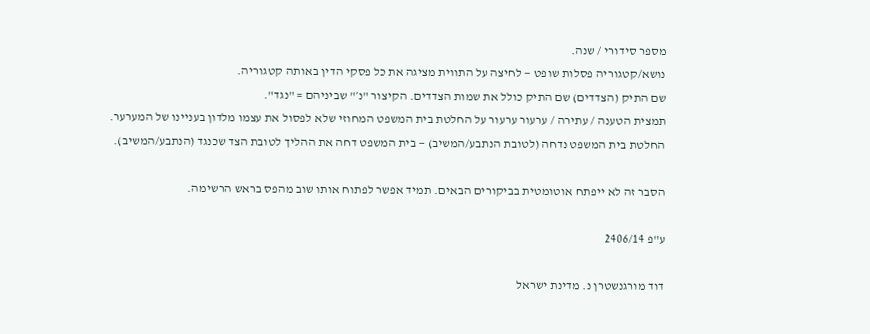מספר סידורי / שנה.
נושא/קטגוריה פסלות שופט — לחיצה על התווית מציגה את כל פסקי הדין באותה קטגוריה.
שם התיק (הצדדים) שם התיק כולל את שמות הצדדים. הקיצור "נ׳" שביניהם = "נגד".
תמצית הטענה / עתירה / ערעור ערעור על החלטת בית המשפט המחוזי שלא לפסול את עצמו מלדון בעניינו של המערער.
החלטת בית המשפט נדחה (לטובת הנתבע/המשיב) — בית המשפט דחה את ההליך לטובת הצד שכנגד (הנתבע/המשיב).

הסבר זה לא ייפתח אוטומטית בביקורים הבאים. תמיד אפשר לפתוח אותו שוב מהפס בראש הרשימה.

ע"פ 2406/14

דוד מורגנשטרן נ. מדינת ישראל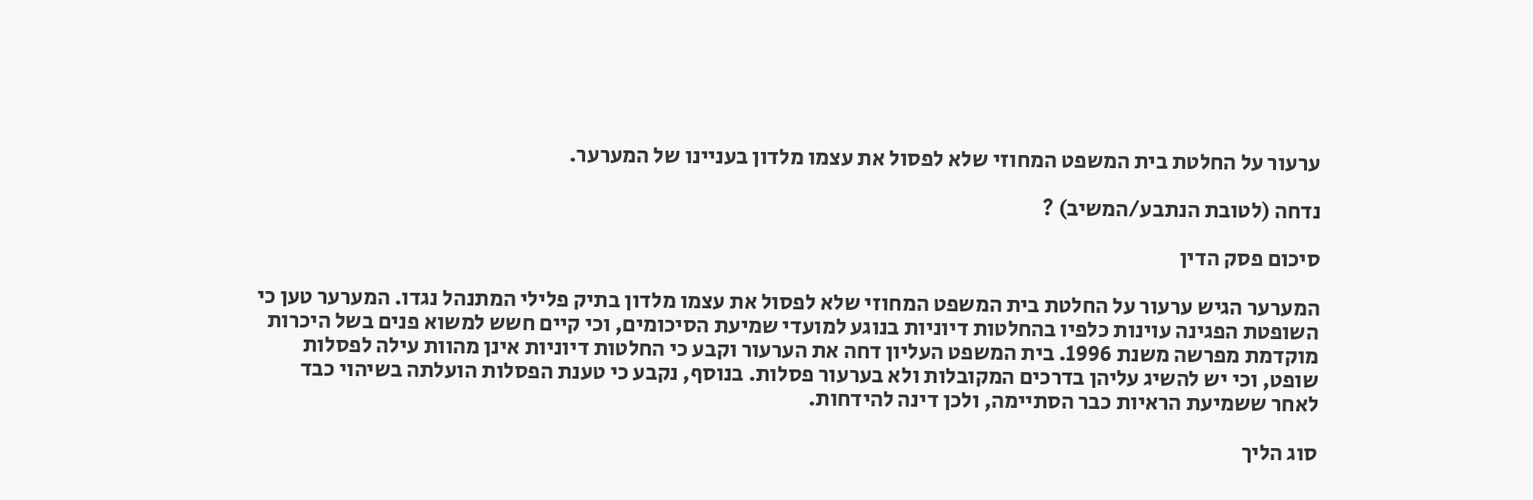ערעור על החלטת בית המשפט המחוזי שלא לפסול את עצמו מלדון בעניינו של המערער.

נדחה (לטובת הנתבע/המשיב) ?

סיכום פסק הדין

המערער הגיש ערעור על החלטת בית המשפט המחוזי שלא לפסול את עצמו מלדון בתיק פלילי המתנהל נגדו. המערער טען כי השופטת הפגינה עוינות כלפיו בהחלטות דיוניות בנוגע למועדי שמיעת הסיכומים, וכי קיים חשש למשוא פנים בשל היכרות מוקדמת מפרשה משנת 1996. בית המשפט העליון דחה את הערעור וקבע כי החלטות דיוניות אינן מהוות עילה לפסלות שופט, וכי יש להשיג עליהן בדרכים המקובלות ולא בערעור פסלות. בנוסף, נקבע כי טענת הפסלות הועלתה בשיהוי כבד לאחר ששמיעת הראיות כבר הסתיימה, ולכן דינה להידחות.

סוג הליך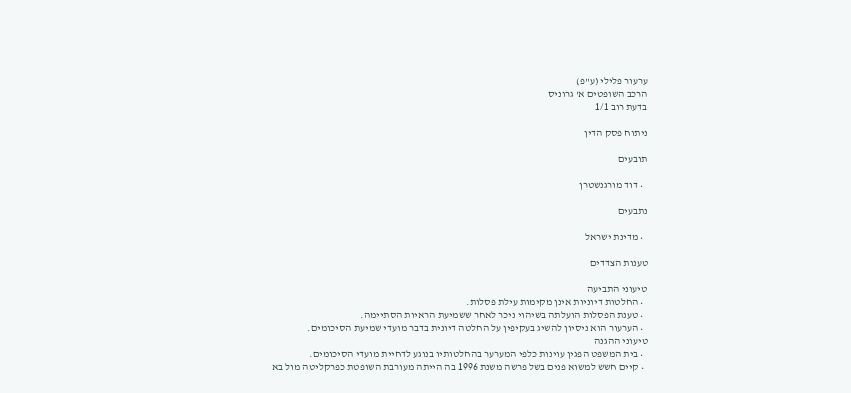ערעור פלילי (ע"פ)
הרכב השופטים א' גרוניס
בדעת רוב 1/1

ניתוח פסק הדין

תובעים

  • דוד מורגנשטרן

נתבעים

  • מדינת ישראל

טענות הצדדים

טיעוני התביעה
  • החלטות דיוניות אינן מקימות עילת פסלות.
  • טענת הפסלות הועלתה בשיהוי ניכר לאחר ששמיעת הראיות הסתיימה.
  • הערעור הוא ניסיון להשיג בעקיפין על החלטה דיונית בדבר מועדי שמיעת הסיכומים.
טיעוני ההגנה
  • בית המשפט הפגין עוינות כלפי המערער בהחלטותיו בנוגע לדחיית מועדי הסיכומים.
  • קיים חשש למשוא פנים בשל פרשה משנת 1996 בה הייתה מעורבת השופטת כפרקליטה מול בא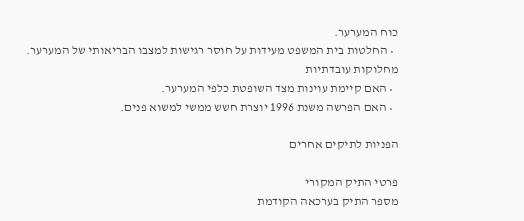כוח המערער.
  • החלטות בית המשפט מעידות על חוסר רגישות למצבו הבריאותי של המערער.
מחלוקות עובדתיות
  • האם קיימת עוינות מצד השופטת כלפי המערער.
  • האם הפרשה משנת 1996 יוצרת חשש ממשי למשוא פנים.

הפניות לתיקים אחרים

פרטי התיק המקורי
מספר התיק בערכאה הקודמת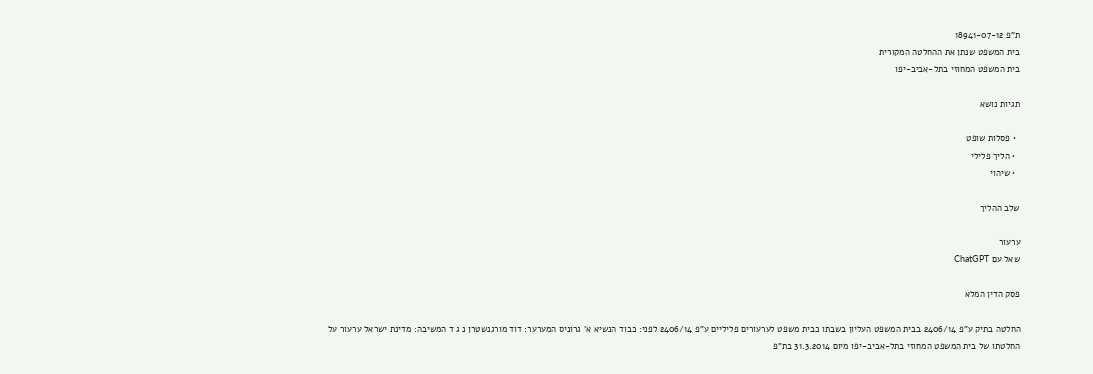ת"פ 18941-07-12
בית המשפט שנתן את ההחלטה המקורית
בית המשפט המחוזי בתל-אביב-יפו

תגיות נושא

  • פסלות שופט
  • הליך פלילי
  • שיהוי

שלב ההליך

ערעור
שאל עם ChatGPT

פסק הדין המלא

החלטה בתיק ע"פ 2406/14 בבית המשפט העליון בשבתו כבית משפט לערעורים פליליים ע"פ 2406/14 לפני: כבוד הנשיא א' גרוניס המערער: דוד מורגנשטרן נ ג ד המשיבה: מדינת ישראל ערעור על החלטתו של בית המשפט המחוזי בתל-אביב-יפו מיום 31.3.2014 בת"פ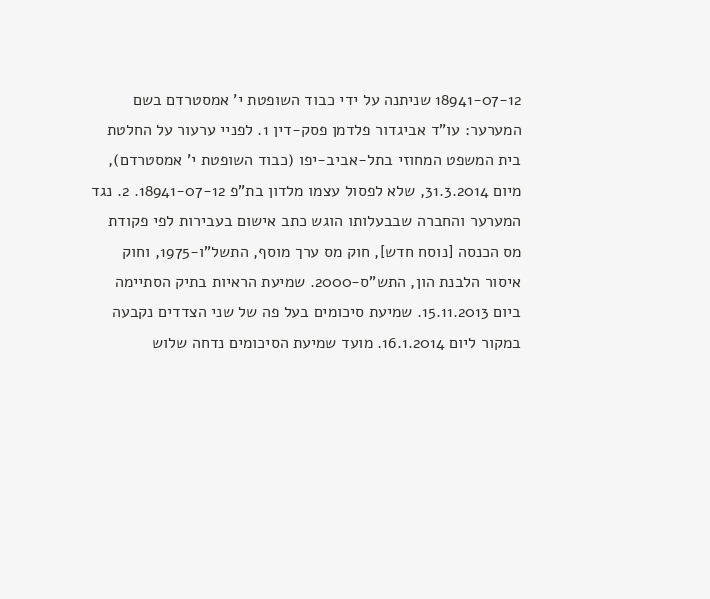18941-07-12 שניתנה על ידי כבוד השופטת י' אמסטרדם בשם המערער: עו"ד אביגדור פלדמן פסק-דין 1. לפניי ערעור על החלטת בית המשפט המחוזי בתל-אביב-יפו (כבוד השופטת י' אמסטרדם), מיום 31.3.2014, שלא לפסול עצמו מלדון בת"פ 18941-07-12. 2. נגד המערער והחברה שבבעלותו הוגש כתב אישום בעבירות לפי פקודת מס הכנסה [נוסח חדש], חוק מס ערך מוסף, התשל"ו-1975, וחוק איסור הלבנת הון, התש"ס-2000. שמיעת הראיות בתיק הסתיימה ביום 15.11.2013. שמיעת סיכומים בעל פה של שני הצדדים נקבעה במקור ליום 16.1.2014. מועד שמיעת הסיכומים נדחה שלוש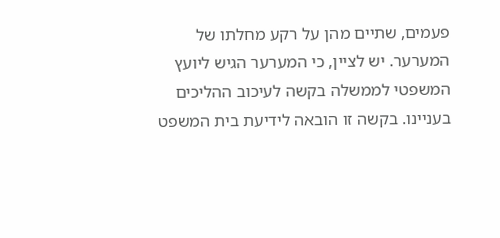פעמים, שתיים מהן על רקע מחלתו של המערער. יש לציין, כי המערער הגיש ליועץ המשפטי לממשלה בקשה לעיכוב ההליכים בעניינו. בקשה זו הובאה לידיעת בית המשפט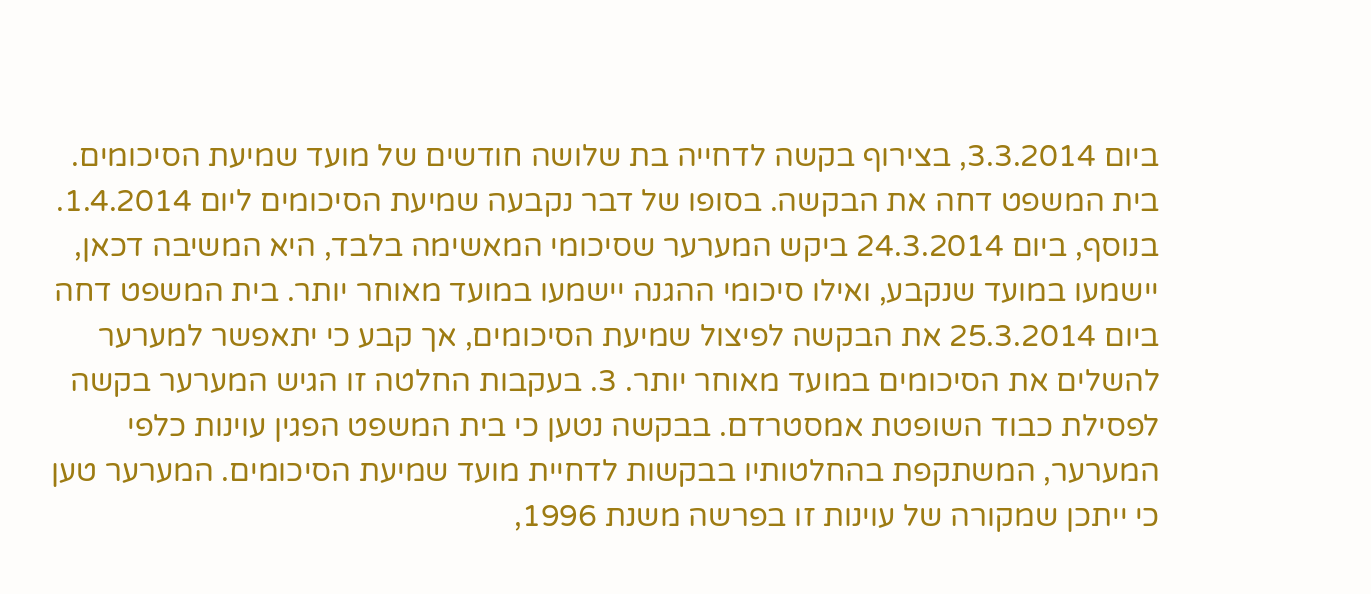ביום 3.3.2014, בצירוף בקשה לדחייה בת שלושה חודשים של מועד שמיעת הסיכומים. בית המשפט דחה את הבקשה. בסופו של דבר נקבעה שמיעת הסיכומים ליום 1.4.2014. בנוסף, ביום 24.3.2014 ביקש המערער שסיכומי המאשימה בלבד, היא המשיבה דכאן, יישמעו במועד שנקבע, ואילו סיכומי ההגנה יישמעו במועד מאוחר יותר. בית המשפט דחה ביום 25.3.2014 את הבקשה לפיצול שמיעת הסיכומים, אך קבע כי יתאפשר למערער להשלים את הסיכומים במועד מאוחר יותר. 3. בעקבות החלטה זו הגיש המערער בקשה לפסילת כבוד השופטת אמסטרדם. בבקשה נטען כי בית המשפט הפגין עוינות כלפי המערער, המשתקפת בהחלטותיו בבקשות לדחיית מועד שמיעת הסיכומים. המערער טען כי ייתכן שמקורה של עוינות זו בפרשה משנת 1996,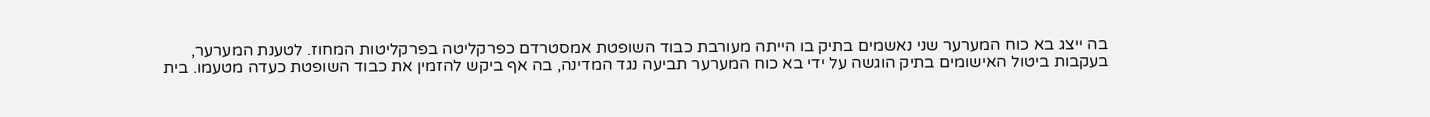בה ייצג בא כוח המערער שני נאשמים בתיק בו הייתה מעורבת כבוד השופטת אמסטרדם כפרקליטה בפרקליטות המחוז. לטענת המערער, בעקבות ביטול האישומים בתיק הוגשה על ידי בא כוח המערער תביעה נגד המדינה, בה אף ביקש להזמין את כבוד השופטת כעדה מטעמו. בית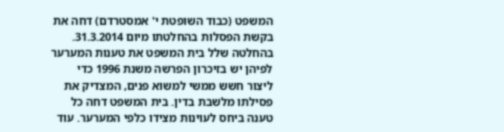המשפט (כבוד השופטת י' אמסטרדם) דחה את בקשת הפסלות בהחלטתו מיום 31.3.2014. בהחלטה שלל בית המשפט את טענות המערער לפיהן יש בזיכרון הפרשה משנת 1996 כדי ליצור חשש ממשי למשוא פנים, המצדיק את פסילתו מלשבת בדין. בית המשפט דחה כל טענה ביחס לעוינות מצידו כלפי המערער. עוד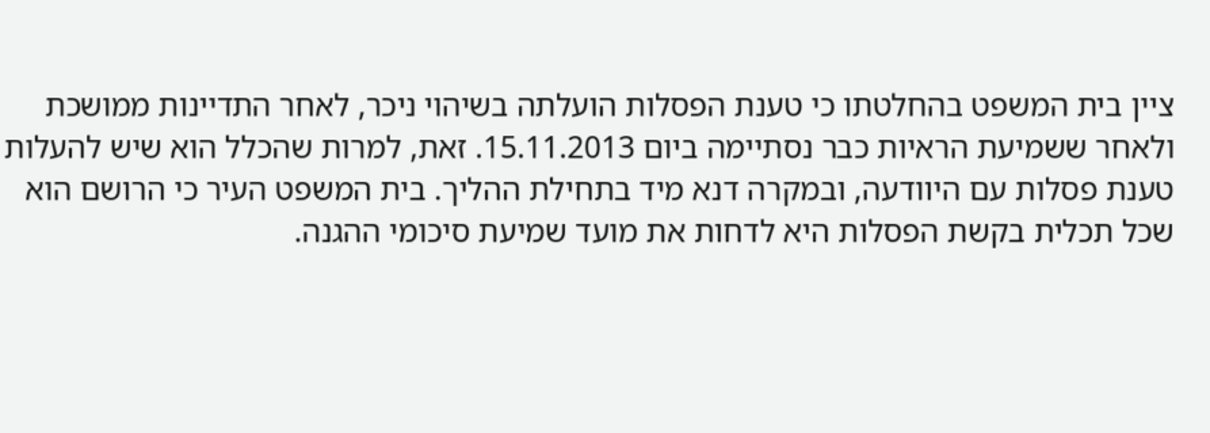ציין בית המשפט בהחלטתו כי טענת הפסלות הועלתה בשיהוי ניכר, לאחר התדיינות ממושכת ולאחר ששמיעת הראיות כבר נסתיימה ביום 15.11.2013. זאת, למרות שהכלל הוא שיש להעלות טענת פסלות עם היוודעה, ובמקרה דנא מיד בתחילת ההליך. בית המשפט העיר כי הרושם הוא שכל תכלית בקשת הפסלות היא לדחות את מועד שמיעת סיכומי ההגנה.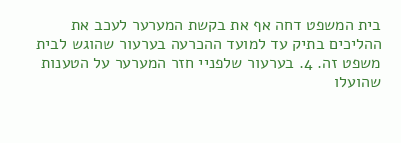בית המשפט דחה אף את בקשת המערער לעכב את ההליכים בתיק עד למועד ההכרעה בערעור שהוגש לבית משפט זה. 4. בערעור שלפניי חזר המערער על הטענות שהועלו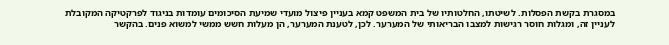במסגרת בקשת הפסלות. לשיטתו, החלטותיו של בית המשפט קמא בעניין פיצול מועדי שמיעת הסיכומים עומדות בניגוד לפרקטיקה המקובלת לעניין זה, ומגלות חוסר רגישות למצבו הבריאותי של המערער. לכן, לטענת המערער, הן מעלות חשש ממשי למשוא פנים. בהקשר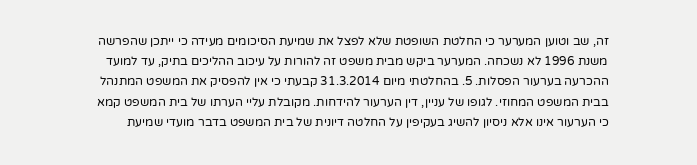זה, שב וטוען המערער כי החלטת השופטת שלא לפצל את שמיעת הסיכומים מעידה כי ייתכן שהפרשה משנת 1996 לא נשכחה. המערער ביקש מבית משפט זה להורות על עיכוב ההליכים בתיק, עד למועד ההכרעה בערעור הפסלות. 5. בהחלטתי מיום 31.3.2014 קבעתי כי אין להפסיק את המשפט המתנהל בבית המשפט המחוזי. לגופו של עניין, דין הערעור להידחות. מקובלת עליי הערתו של בית המשפט קמא כי הערעור אינו אלא ניסיון להשיג בעקיפין על החלטה דיונית של בית המשפט בדבר מועדי שמיעת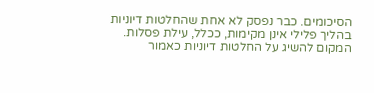הסיכומים. כבר נפסק לא אחת שהחלטות דיוניות בהליך פלילי אינן מקימות, ככלל, עילת פסלות. המקום להשיג על החלטות דיוניות כאמור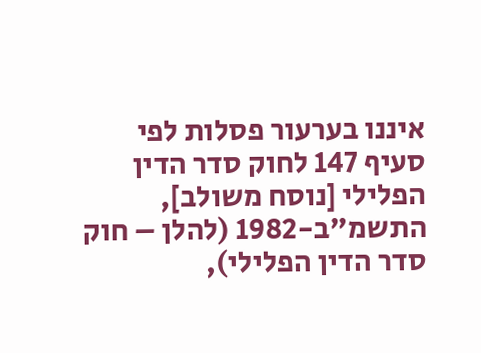איננו בערעור פסלות לפי סעיף 147 לחוק סדר הדין הפלילי [נוסח משולב], התשמ"ב-1982 (להלן – חוק סדר הדין הפלילי),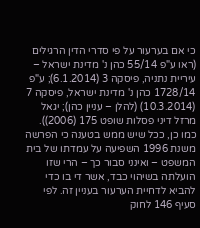כי אם בערעור על פי סדרי הדין הרגילים (ראו ע"פ 55/14 כהן נ' מדינת ישראל – עיריית נתניה, פיסקה 3 (6.1.2014); ע"פ 1728/14 כהן נ' מדינת ישראל, פיסקה 7 (10.3.2014) (להלן – עניין כהן); יגאל מרזל דיני פסלות שופט 175 (2006)). כמו כן, ככל שיש ממש בטענה כי הפרשה משנת 1996 השפיעה על עמדתו של בית המשפט – ואינני סבור כך – הרי שזו הועלתה בשיהוי כבד, אשר די בו כדי להביא לדחיית הערעור בעניין זה. לפי סעיף 146 לחוק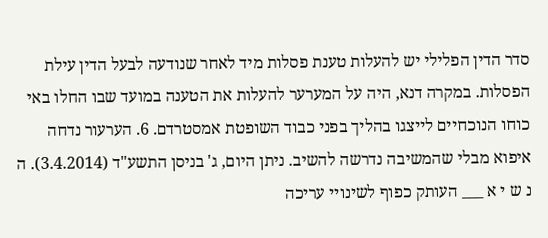סדר הדין הפלילי יש להעלות טענת פסלות מיד לאחר שנודעה לבעל הדין עילת הפסלות. במקרה דנא, היה על המערער להעלות את הטענה במועד שבו החלו באי כוחו הנוכחיים לייצגו בהליך בפני כבוד השופטת אמסטרדם. 6. הערעור נדחה איפוא מבלי שהמשיבה נדרשה להשיב. ניתן היום, ג' בניסן התשע"ד (3.4.2014). ה נ ש י א ___ העותק כפוף לשינויי עריכה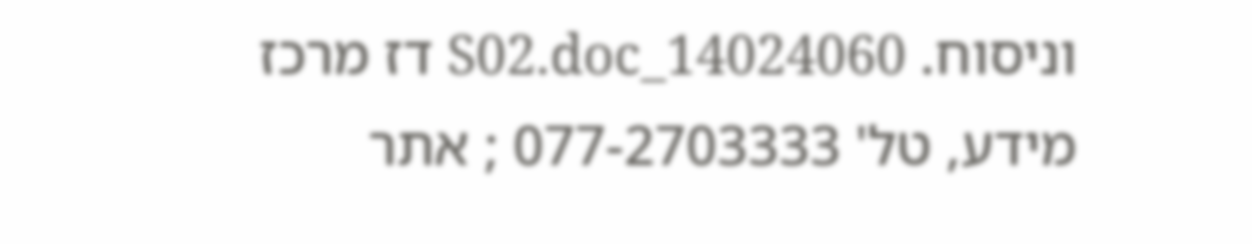וניסוח. 14024060_S02.doc דז מרכז מידע, טל' 077-2703333 ; אתר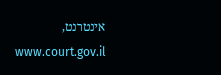אינטרנט, www.court.gov.il